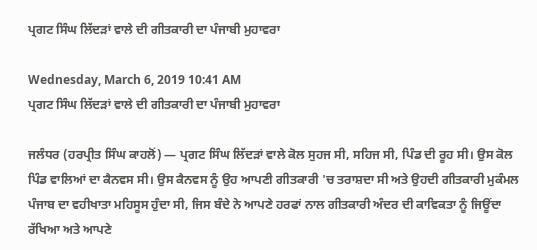ਪ੍ਰਗਟ ਸਿੰਘ ਲਿੱਦੜਾਂ ਵਾਲੇ ਦੀ ਗੀਤਕਾਰੀ ਦਾ ਪੰਜਾਬੀ ਮੁਹਾਵਰਾ

Wednesday, March 6, 2019 10:41 AM
ਪ੍ਰਗਟ ਸਿੰਘ ਲਿੱਦੜਾਂ ਵਾਲੇ ਦੀ ਗੀਤਕਾਰੀ ਦਾ ਪੰਜਾਬੀ ਮੁਹਾਵਰਾ

ਜਲੰਧਰ (ਹਰਪ੍ਰੀਤ ਸਿੰਘ ਕਾਹਲੋਂ) — ਪ੍ਰਗਟ ਸਿੰਘ ਲਿੱਦੜਾਂ ਵਾਲੇ ਕੋਲ ਸੁਹਜ ਸੀ, ਸਹਿਜ ਸੀ, ਪਿੰਡ ਦੀ ਰੂਹ ਸੀ। ਉਸ ਕੋਲ ਪਿੰਡ ਵਾਲਿਆਂ ਦਾ ਕੈਨਵਸ ਸੀ। ਉਸ ਕੈਨਵਸ ਨੂੰ ਉਹ ਆਪਣੀ ਗੀਤਕਾਰੀ 'ਚ ਤਰਾਸ਼ਦਾ ਸੀ ਅਤੇ ਉਹਦੀ ਗੀਤਕਾਰੀ ਮੁਕੰਮਲ ਪੰਜਾਬ ਦਾ ਵਹੀਖਾਤਾ ਮਹਿਸੂਸ ਹੁੰਦਾ ਸੀ, ਜਿਸ ਬੰਦੇ ਨੇ ਆਪਣੇ ਹਰਫਾਂ ਨਾਲ ਗੀਤਕਾਰੀ ਅੰਦਰ ਦੀ ਕਾਵਿਕਤਾ ਨੂੰ ਜਿਊਂਦਾ ਰੱਖਿਆ ਅਤੇ ਆਪਣੇ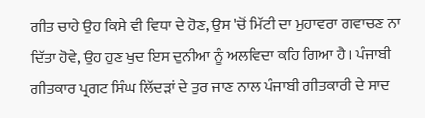ਗੀਤ ਚਾਹੇ ਉਹ ਕਿਸੇ ਵੀ ਵਿਧਾ ਦੇ ਹੋਣ, ਉਸ 'ਚੋਂ ਮਿੱਟੀ ਦਾ ਮੁਹਾਵਰਾ ਗਵਾਚਣ ਨਾ ਦਿੱਤਾ ਹੋਵੇ, ਉਹ ਹੁਣ ਖੁਦ ਇਸ ਦੁਨੀਆ ਨੂੰ ਅਲਵਿਦਾ ਕਹਿ ਗਿਆ ਹੈ। ਪੰਜਾਬੀ ਗੀਤਕਾਰ ਪ੍ਰਗਟ ਸਿੰਘ ਲਿੱਦੜਾਂ ਦੇ ਤੁਰ ਜਾਣ ਨਾਲ ਪੰਜਾਬੀ ਗੀਤਕਾਰੀ ਦੇ ਸਾਦ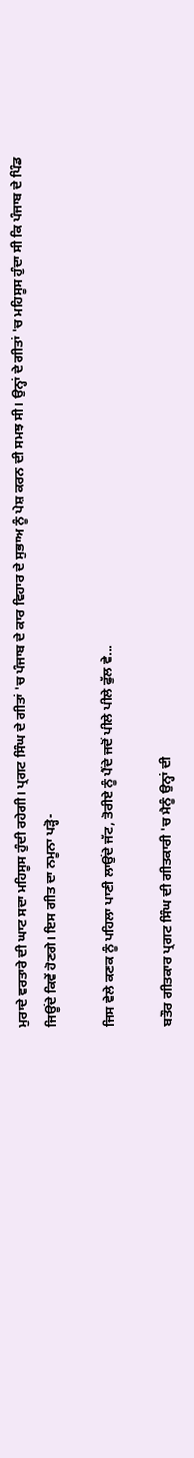ਮੁਰਾਦੇ ਵਰਤਾਰੇ ਦੀ ਘਾਟ ਸਦਾ ਮਹਿਸੂਸ ਹੁੰਦੀ ਰਹੇਗੀ। ਪ੍ਰਗਟ ਸਿੰਘ ਦੇ ਗੀਤਾਂ 'ਚ ਪੰਜਾਬ ਦੇ ਕਾਰ ਵਿਹਾਰ ਦੇ ਸੁਭਾਅ ਨੂੰ ਪੇਸ਼ ਕਰਨ ਦੀ ਸਮਝ ਸੀ। ਉਨ੍ਹਾਂ ਦੇ ਗੀਤਾਂ 'ਚ ਮਹਿਸੂਸ ਹੁੰਦਾ ਸੀ ਕਿ ਪੰਜਾਬ ਦੇ ਪਿੰਡ ਜਿਊਂਦੇ ਕਿਵੇਂ ਹੋਣਗੇ। ਇਸ ਗੀਤ ਦਾ ਨਮੂਨਾ ਪੜ੍ਹੋ-

ਜਿਸ ਵੇਲੇ ਕਣਕ ਨੂੰ ਪਹਿਲਾ ਪਾਣੀ ਲਾਉਂਦੇ ਜੱਟ, ਤੋਰੀਏ ਨੂੰ ਪੈਂਦੇ ਜਦੋਂ ਪੀਲੇ ਪੀਲੇ ਫੁੱਲ ਵੇ...

ਬਤੌਰ ਗੀਤਕਾਰ ਪ੍ਰਗਟ ਸਿੰਘ ਦੀ ਗੀਤਕਾਰੀ 'ਚ ਮੈਨੂੰ ਉਨ੍ਹਾਂ ਦੀ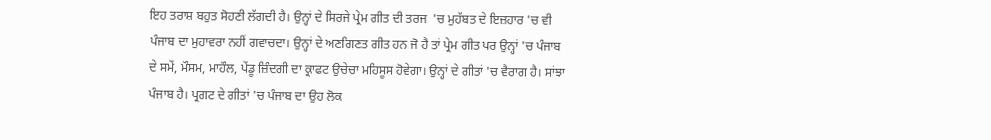ਇਹ ਤਰਾਸ਼ ਬਹੁਤ ਸੋਹਣੀ ਲੱਗਦੀ ਹੈ। ਉਨ੍ਹਾਂ ਦੇ ਸਿਰਜੇ ਪ੍ਰੇਮ ਗੀਤ ਦੀ ਤਰਜ  'ਚ ਮੁਹੱਬਤ ਦੇ ਇਜ਼ਹਾਰ 'ਚ ਵੀ ਪੰਜਾਬ ਦਾ ਮੁਹਾਵਰਾ ਨਹੀਂ ਗਵਾਚਦਾ। ਉਨ੍ਹਾਂ ਦੇ ਅਣਗਿਣਤ ਗੀਤ ਹਨ ਜੋ ਹੈ ਤਾਂ ਪ੍ਰੇਮ ਗੀਤ ਪਰ ਉਨ੍ਹਾਂ 'ਚ ਪੰਜਾਬ ਦੇ ਸਮੇਂ, ਮੌਸਮ, ਮਾਹੌਲ, ਪੇਂਡੂ ਜ਼ਿੰਦਗੀ ਦਾ ਕ੍ਰਾਫਟ ਉਚੇਚਾ ਮਹਿਸੂਸ ਹੋਵੇਗਾ। ਉਨ੍ਹਾਂ ਦੇ ਗੀਤਾਂ 'ਚ ਵੈਰਾਗ ਹੈ। ਸਾਂਝਾ ਪੰਜਾਬ ਹੈ। ਪ੍ਰਗਟ ਦੇ ਗੀਤਾਂ 'ਚ ਪੰਜਾਬ ਦਾ ਉਹ ਲੋਕ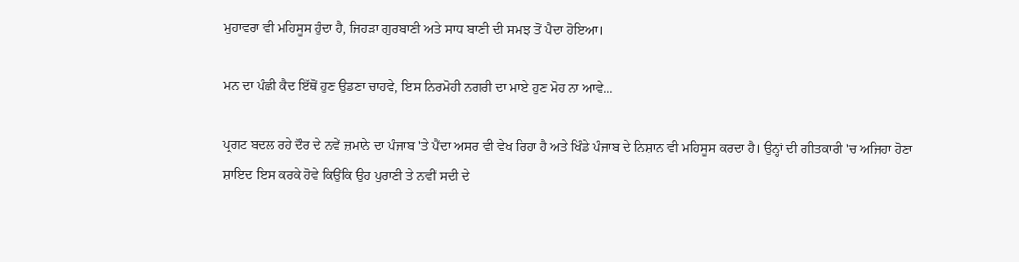ਮੁਹਾਵਰਾ ਵੀ ਮਹਿਸੂਸ ਹੁੰਦਾ ਹੈ, ਜਿਹੜਾ ਗੁਰਬਾਣੀ ਅਤੇ ਸਾਧ ਬਾਣੀ ਦੀ ਸਮਝ ਤੋਂ ਪੈਦਾ ਹੋਇਆ।

ਮਨ ਦਾ ਪੰਛੀ ਕੈਦ ਇੱਥੋਂ ਹੁਣ ਉਡਣਾ ਚਾਹਵੇ, ਇਸ ਨਿਰਮੋਹੀ ਨਗਰੀ ਦਾ ਮਾਏ ਹੁਣ ਮੋਹ ਨਾ ਆਵੇ...

ਪ੍ਰਗਟ ਬਦਲ ਰਹੇ ਦੌਰ ਦੇ ਨਵੇਂ ਜ਼ਮਾਨੇ ਦਾ ਪੰਜਾਬ 'ਤੇ ਪੈਂਦਾ ਅਸਰ ਵੀ ਵੇਖ ਰਿਹਾ ਹੈ ਅਤੇ ਖਿੰਡੇ ਪੰਜਾਬ ਦੇ ਨਿਸ਼ਾਨ ਵੀ ਮਹਿਸੂਸ ਕਰਦਾ ਹੈ। ਉਨ੍ਹਾਂ ਦੀ ਗੀਤਕਾਰੀ 'ਚ ਅਜਿਹਾ ਹੋਣਾ ਸ਼ਾਇਦ ਇਸ ਕਰਕੇ ਹੋਵੇ ਕਿਉਂਕਿ ਉਹ ਪੁਰਾਣੀ ਤੇ ਨਵੀਂ ਸਦੀ ਦੇ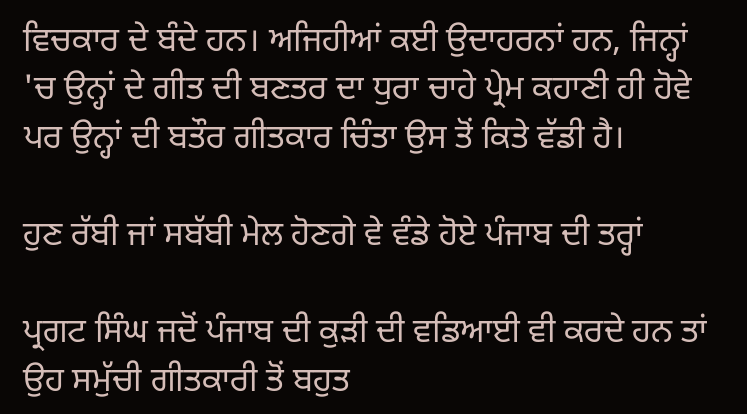ਵਿਚਕਾਰ ਦੇ ਬੰਦੇ ਹਨ। ਅਜਿਹੀਆਂ ਕਈ ਉਦਾਹਰਨਾਂ ਹਨ, ਜਿਨ੍ਹਾਂ 'ਚ ਉਨ੍ਹਾਂ ਦੇ ਗੀਤ ਦੀ ਬਣਤਰ ਦਾ ਧੁਰਾ ਚਾਹੇ ਪ੍ਰੇਮ ਕਹਾਣੀ ਹੀ ਹੋਵੇ ਪਰ ਉਨ੍ਹਾਂ ਦੀ ਬਤੌਰ ਗੀਤਕਾਰ ਚਿੰਤਾ ਉਸ ਤੋਂ ਕਿਤੇ ਵੱਡੀ ਹੈ।

ਹੁਣ ਰੱਬੀ ਜਾਂ ਸਬੱਬੀ ਮੇਲ ਹੋਣਗੇ ਵੇ ਵੰਡੇ ਹੋਏ ਪੰਜਾਬ ਦੀ ਤਰ੍ਹਾਂ

ਪ੍ਰਗਟ ਸਿੰਘ ਜਦੋਂ ਪੰਜਾਬ ਦੀ ਕੁੜੀ ਦੀ ਵਡਿਆਈ ਵੀ ਕਰਦੇ ਹਨ ਤਾਂ ਉਹ ਸਮੁੱਚੀ ਗੀਤਕਾਰੀ ਤੋਂ ਬਹੁਤ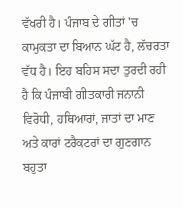ਵੱਖਰੀ ਹੈ। ਪੰਜਾਬ ਦੇ ਗੀਤਾਂ 'ਚ ਕਾਮੁਕਤਾ ਦਾ ਬਿਆਨ ਘੱਟ ਹੈ, ਲੱਚਰਤਾ ਵੱਧ ਹੈ। ਇਹ ਬਹਿਸ ਸਦਾ ਤੁਰਦੀ ਰਹੀ ਹੈ ਕਿ ਪੰਜਾਬੀ ਗੀਤਕਾਰੀ ਜਨਾਨੀ ਵਿਰੋਧੀ, ਹਥਿਆਰਾਂ, ਜਾਤਾਂ ਦਾ ਮਾਣ ਅਤੇ ਕਾਰਾਂ ਟਰੈਕਟਰਾਂ ਦਾ ਗੁਣਗਾਨ ਬਹੁਤਾ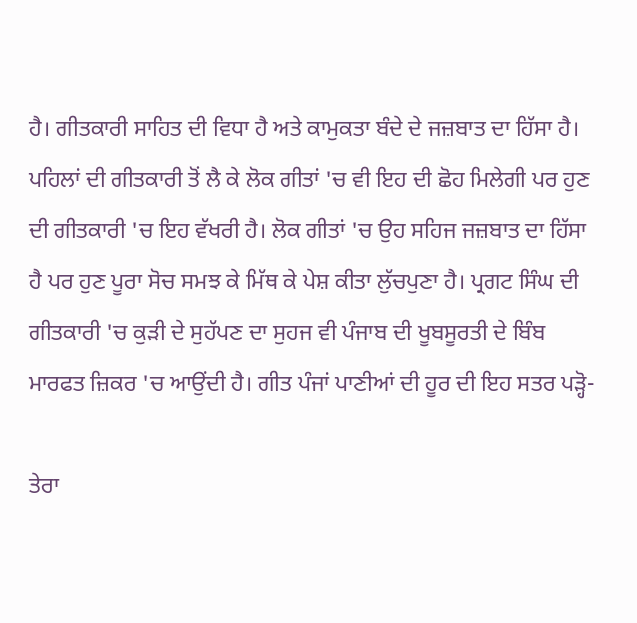ਹੈ। ਗੀਤਕਾਰੀ ਸਾਹਿਤ ਦੀ ਵਿਧਾ ਹੈ ਅਤੇ ਕਾਮੁਕਤਾ ਬੰਦੇ ਦੇ ਜਜ਼ਬਾਤ ਦਾ ਹਿੱਸਾ ਹੈ। ਪਹਿਲਾਂ ਦੀ ਗੀਤਕਾਰੀ ਤੋਂ ਲੈ ਕੇ ਲੋਕ ਗੀਤਾਂ 'ਚ ਵੀ ਇਹ ਦੀ ਛੋਹ ਮਿਲੇਗੀ ਪਰ ਹੁਣ ਦੀ ਗੀਤਕਾਰੀ 'ਚ ਇਹ ਵੱਖਰੀ ਹੈ। ਲੋਕ ਗੀਤਾਂ 'ਚ ਉਹ ਸਹਿਜ ਜਜ਼ਬਾਤ ਦਾ ਹਿੱਸਾ ਹੈ ਪਰ ਹੁਣ ਪੂਰਾ ਸੋਚ ਸਮਝ ਕੇ ਮਿੱਥ ਕੇ ਪੇਸ਼ ਕੀਤਾ ਲੁੱਚਪੁਣਾ ਹੈ। ਪ੍ਰਗਟ ਸਿੰਘ ਦੀ ਗੀਤਕਾਰੀ 'ਚ ਕੁੜੀ ਦੇ ਸੁਹੱਪਣ ਦਾ ਸੁਹਜ ਵੀ ਪੰਜਾਬ ਦੀ ਖੂਬਸੂਰਤੀ ਦੇ ਬਿੰਬ ਮਾਰਫਤ ਜ਼ਿਕਰ 'ਚ ਆਉਂਦੀ ਹੈ। ਗੀਤ ਪੰਜਾਂ ਪਾਣੀਆਂ ਦੀ ਹੂਰ ਦੀ ਇਹ ਸਤਰ ਪੜ੍ਹੋ-

ਤੇਰਾ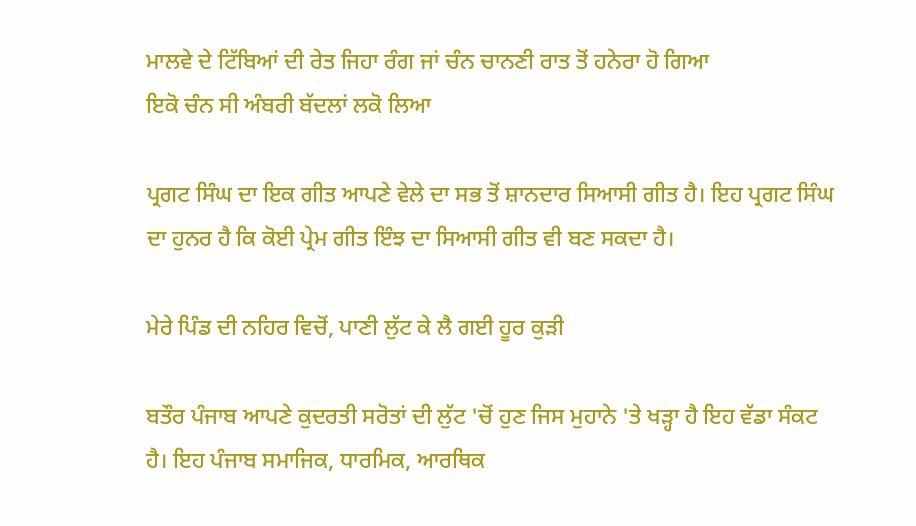ਮਾਲਵੇ ਦੇ ਟਿੱਬਿਆਂ ਦੀ ਰੇਤ ਜਿਹਾ ਰੰਗ ਜਾਂ ਚੰਨ ਚਾਨਣੀ ਰਾਤ ਤੋਂ ਹਨੇਰਾ ਹੋ ਗਿਆ
ਇਕੋ ਚੰਨ ਸੀ ਅੰਬਰੀ ਬੱਦਲਾਂ ਲਕੋ ਲਿਆ

ਪ੍ਰਗਟ ਸਿੰਘ ਦਾ ਇਕ ਗੀਤ ਆਪਣੇ ਵੇਲੇ ਦਾ ਸਭ ਤੋਂ ਸ਼ਾਨਦਾਰ ਸਿਆਸੀ ਗੀਤ ਹੈ। ਇਹ ਪ੍ਰਗਟ ਸਿੰਘ ਦਾ ਹੁਨਰ ਹੈ ਕਿ ਕੋਈ ਪ੍ਰੇਮ ਗੀਤ ਇੰਝ ਦਾ ਸਿਆਸੀ ਗੀਤ ਵੀ ਬਣ ਸਕਦਾ ਹੈ।

ਮੇਰੇ ਪਿੰਡ ਦੀ ਨਹਿਰ ਵਿਚੋਂ, ਪਾਣੀ ਲੁੱਟ ਕੇ ਲੈ ਗਈ ਹੂਰ ਕੁੜੀ

ਬਤੌਰ ਪੰਜਾਬ ਆਪਣੇ ਕੁਦਰਤੀ ਸਰੋਤਾਂ ਦੀ ਲੁੱਟ 'ਚੋਂ ਹੁਣ ਜਿਸ ਮੁਹਾਨੇ 'ਤੇ ਖੜ੍ਹਾ ਹੈ ਇਹ ਵੱਡਾ ਸੰਕਟ ਹੈ। ਇਹ ਪੰਜਾਬ ਸਮਾਜਿਕ, ਧਾਰਮਿਕ, ਆਰਥਿਕ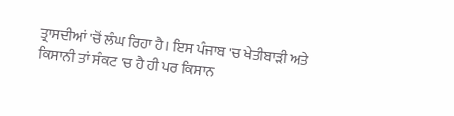ਤ੍ਰਾਸਦੀਆਂ 'ਚੋਂ ਲੰਘ ਰਿਹਾ ਹੈ। ਇਸ ਪੰਜਾਬ 'ਚ ਖੇਤੀਬਾੜੀ ਅਤੇ ਕਿਸਾਨੀ ਤਾਂ ਸੰਕਟ 'ਚ ਹੈ ਹੀ ਪਰ ਕਿਸਾਨ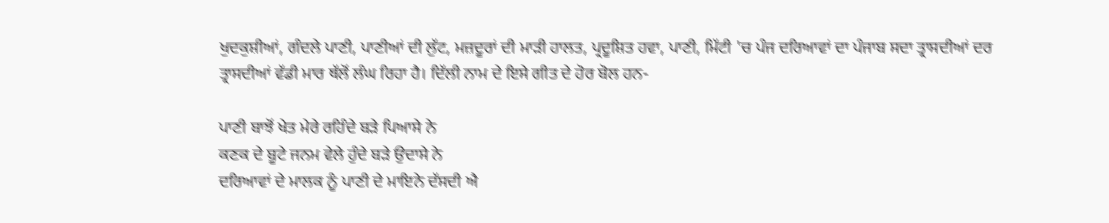ਖੁਦਕੁਸ਼ੀਆਂ, ਗੰਦਲੇ ਪਾਣੀ, ਪਾਣੀਆਂ ਦੀ ਲੁੱਟ, ਮਜ਼ਦੂਰਾਂ ਦੀ ਮਾੜੀ ਹਾਲਤ, ਪ੍ਰਦੂਸ਼ਿਤ ਹਵਾ, ਪਾਣੀ, ਮਿੱਟੀ 'ਚ ਪੰਜ ਦਰਿਆਵਾਂ ਦਾ ਪੰਜਾਬ ਸਦਾ ਤ੍ਰਾਸਦੀਆਂ ਦਰ ਤ੍ਰਾਸਦੀਆਂ ਵੱਡੀ ਮਾਰ ਥੱਲੋਂ ਲੰਘ ਰਿਹਾ ਹੈ। ਦਿੱਲੀ ਨਾਮ ਦੇ ਇਸੇ ਗੀਤ ਦੇ ਹੋਰ ਬੋਲ ਹਨ-

ਪਾਣੀ ਬਾਝੋਂ ਖੇਤ ਮੇਰੇ ਰਹਿੰਦੇ ਬੜੇ ਪਿਆਸੇ ਨੇ
ਕਣਕ ਦੇ ਬੂਟੇ ਜਨਮ ਵੇਲੇ ਹੁੰਦੇ ਬੜੇ ਉਦਾਸੇ ਨੇ
ਦਰਿਆਵਾਂ ਦੇ ਮਾਲਕ ਨੂੰ ਪਾਣੀ ਦੇ ਮਾਇਨੇ ਦੱਸਦੀ ਐ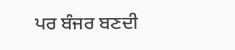ਪਰ ਬੰਜਰ ਬਣਦੀ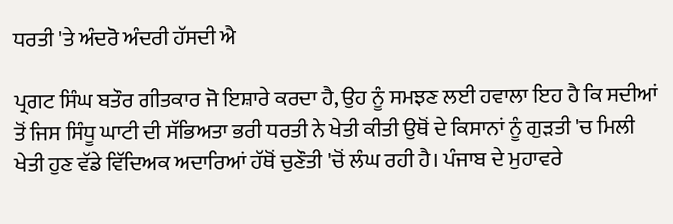ਧਰਤੀ 'ਤੇ ਅੰਦਰੋ ਅੰਦਰੀ ਹੱਸਦੀ ਐ

ਪ੍ਰਗਟ ਸਿੰਘ ਬਤੌਰ ਗੀਤਕਾਰ ਜੋ ਇਸ਼ਾਰੇ ਕਰਦਾ ਹੈ, ਉਹ ਨੂੰ ਸਮਝਣ ਲਈ ਹਵਾਲਾ ਇਹ ਹੈ ਕਿ ਸਦੀਆਂ ਤੋਂ ਜਿਸ ਸਿੰਧੂ ਘਾਟੀ ਦੀ ਸੱਭਿਅਤਾ ਭਰੀ ਧਰਤੀ ਨੇ ਖੇਤੀ ਕੀਤੀ ਉਥੋਂ ਦੇ ਕਿਸਾਨਾਂ ਨੂੰ ਗੁੜਤੀ 'ਚ ਮਿਲੀ ਖੇਤੀ ਹੁਣ ਵੱਡੇ ਵਿੱਦਿਅਕ ਅਦਾਰਿਆਂ ਹੱਥੋਂ ਚੁਣੌਤੀ 'ਚੋਂ ਲੰਘ ਰਹੀ ਹੈ। ਪੰਜਾਬ ਦੇ ਮੁਹਾਵਰੇ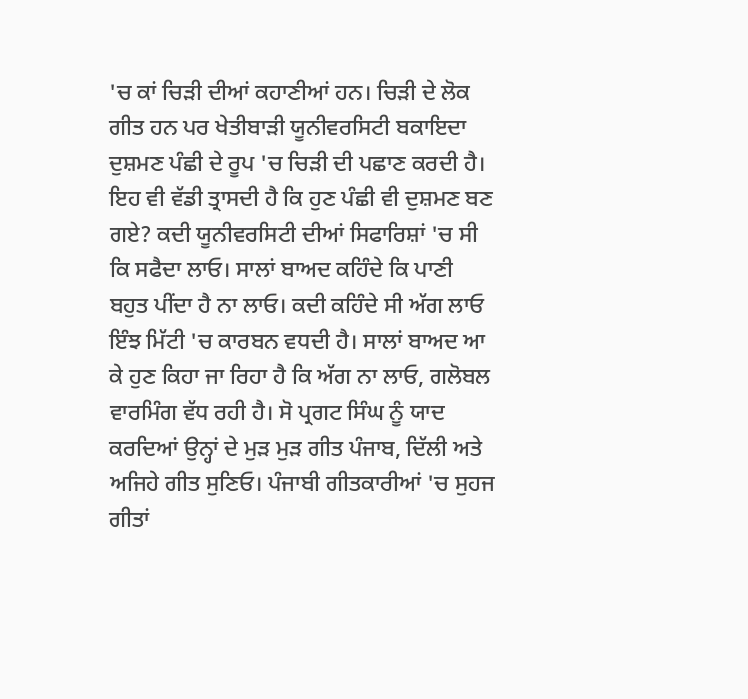'ਚ ਕਾਂ ਚਿੜੀ ਦੀਆਂ ਕਹਾਣੀਆਂ ਹਨ। ਚਿੜੀ ਦੇ ਲੋਕ ਗੀਤ ਹਨ ਪਰ ਖੇਤੀਬਾੜੀ ਯੂਨੀਵਰਸਿਟੀ ਬਕਾਇਦਾ ਦੁਸ਼ਮਣ ਪੰਛੀ ਦੇ ਰੂਪ 'ਚ ਚਿੜੀ ਦੀ ਪਛਾਣ ਕਰਦੀ ਹੈ। ਇਹ ਵੀ ਵੱਡੀ ਤ੍ਰਾਸਦੀ ਹੈ ਕਿ ਹੁਣ ਪੰਛੀ ਵੀ ਦੁਸ਼ਮਣ ਬਣ ਗਏ? ਕਦੀ ਯੂਨੀਵਰਸਿਟੀ ਦੀਆਂ ਸਿਫਾਰਿਸ਼ਾਂ 'ਚ ਸੀ ਕਿ ਸਫੈਦਾ ਲਾਓ। ਸਾਲਾਂ ਬਾਅਦ ਕਹਿੰਦੇ ਕਿ ਪਾਣੀ ਬਹੁਤ ਪੀਂਦਾ ਹੈ ਨਾ ਲਾਓ। ਕਦੀ ਕਹਿੰਦੇ ਸੀ ਅੱਗ ਲਾਓ ਇੰਝ ਮਿੱਟੀ 'ਚ ਕਾਰਬਨ ਵਧਦੀ ਹੈ। ਸਾਲਾਂ ਬਾਅਦ ਆ ਕੇ ਹੁਣ ਕਿਹਾ ਜਾ ਰਿਹਾ ਹੈ ਕਿ ਅੱਗ ਨਾ ਲਾਓ, ਗਲੋਬਲ ਵਾਰਮਿੰਗ ਵੱਧ ਰਹੀ ਹੈ। ਸੋ ਪ੍ਰਗਟ ਸਿੰਘ ਨੂੰ ਯਾਦ ਕਰਦਿਆਂ ਉਨ੍ਹਾਂ ਦੇ ਮੁੜ ਮੁੜ ਗੀਤ ਪੰਜਾਬ, ਦਿੱਲੀ ਅਤੇ ਅਜਿਹੇ ਗੀਤ ਸੁਣਿਓ। ਪੰਜਾਬੀ ਗੀਤਕਾਰੀਆਂ 'ਚ ਸੁਹਜ ਗੀਤਾਂ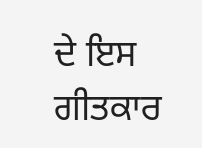ਦੇ ਇਸ ਗੀਤਕਾਰ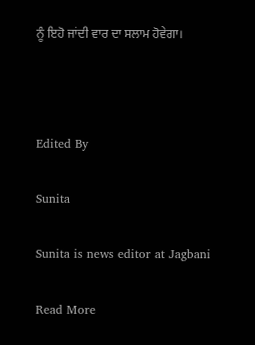ਨੂੰ ਇਹੋ ਜਾਂਦੀ ਵਾਰ ਦਾ ਸਲਾਮ ਹੋਵੇਗਾ।



Edited By

Sunita

Sunita is news editor at Jagbani

Read More